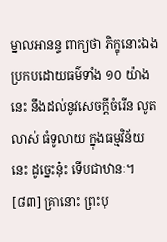ម្នាលអានន្ទ ពាក្យថា ភិក្ខុនោះឯង ប្រកបដោយធម៌ទាំង ១០ យ៉ាងនេះ នឹងដល់នូវសេចក្តីចំរើន លូតលាស់ ធំទូលាយ ក្នុងធម្មវិន័យនេះ ដូច្នេះនុ៎ះ ទើបជាឋានៈ។
[៨៣] គ្រានោះ ព្រះបុ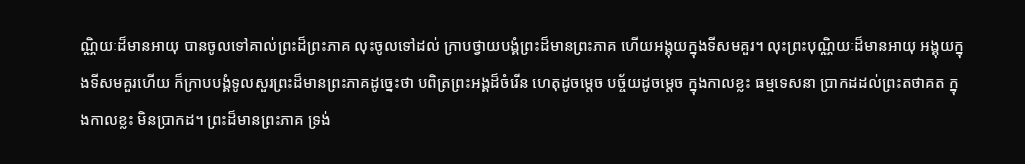ណ្ណិយៈដ៏មានអាយុ បានចូលទៅគាល់ព្រះដ៏ព្រះភាគ លុះចូលទៅដល់ ក្រាបថ្វាយបង្គំព្រះដ៏មានព្រះភាគ ហើយអង្គុយក្នុងទីសមគួរ។ លុះព្រះបុណ្ណិយៈដ៏មានអាយុ អង្គុយក្នុងទីសមគួរហើយ ក៏ក្រាបបង្គំទូលសួរព្រះដ៏មានព្រះភាគដូច្នេះថា បពិត្រព្រះអង្គដ៏ចំរើន ហេតុដូចម្តេច បច្ច័យដូចម្តេច ក្នុងកាលខ្លះ ធម្មទេសនា ប្រាកដដល់ព្រះតថាគត ក្នុងកាលខ្លះ មិនប្រាកដ។ ព្រះដ៏មានព្រះភាគ ទ្រង់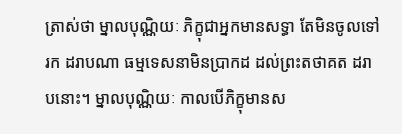ត្រាស់ថា ម្នាលបុណ្ណិយៈ ភិក្ខុជាអ្នកមានសទ្ធា តែមិនចូលទៅរក ដរាបណា ធម្មទេសនាមិនប្រាកដ ដល់ព្រះតថាគត ដរាបនោះ។ ម្នាលបុណ្ណិយៈ កាលបើភិក្ខុមានស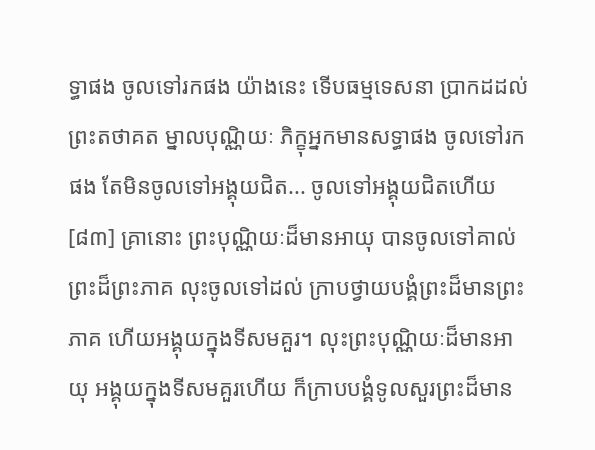ទ្ធាផង ចូលទៅរកផង យ៉ាងនេះ ទើបធម្មទេសនា ប្រាកដដល់ព្រះតថាគត ម្នាលបុណ្ណិយៈ ភិក្ខុអ្នកមានសទ្ធាផង ចូលទៅរកផង តែមិនចូលទៅអង្គុយជិត... ចូលទៅអង្គុយជិតហើយ
[៨៣] គ្រានោះ ព្រះបុណ្ណិយៈដ៏មានអាយុ បានចូលទៅគាល់ព្រះដ៏ព្រះភាគ លុះចូលទៅដល់ ក្រាបថ្វាយបង្គំព្រះដ៏មានព្រះភាគ ហើយអង្គុយក្នុងទីសមគួរ។ លុះព្រះបុណ្ណិយៈដ៏មានអាយុ អង្គុយក្នុងទីសមគួរហើយ ក៏ក្រាបបង្គំទូលសួរព្រះដ៏មាន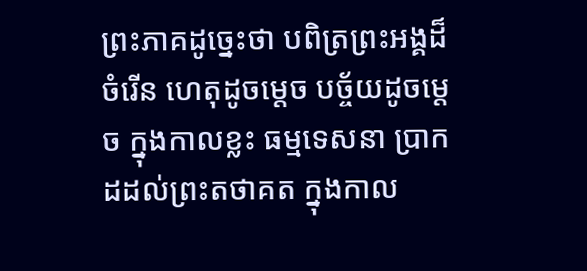ព្រះភាគដូច្នេះថា បពិត្រព្រះអង្គដ៏ចំរើន ហេតុដូចម្តេច បច្ច័យដូចម្តេច ក្នុងកាលខ្លះ ធម្មទេសនា ប្រាកដដល់ព្រះតថាគត ក្នុងកាល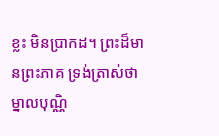ខ្លះ មិនប្រាកដ។ ព្រះដ៏មានព្រះភាគ ទ្រង់ត្រាស់ថា ម្នាលបុណ្ណិ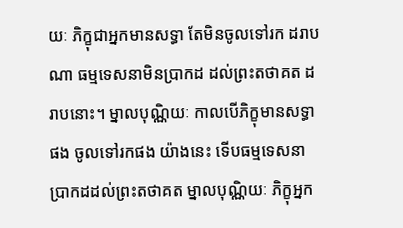យៈ ភិក្ខុជាអ្នកមានសទ្ធា តែមិនចូលទៅរក ដរាបណា ធម្មទេសនាមិនប្រាកដ ដល់ព្រះតថាគត ដរាបនោះ។ ម្នាលបុណ្ណិយៈ កាលបើភិក្ខុមានសទ្ធាផង ចូលទៅរកផង យ៉ាងនេះ ទើបធម្មទេសនា ប្រាកដដល់ព្រះតថាគត ម្នាលបុណ្ណិយៈ ភិក្ខុអ្នក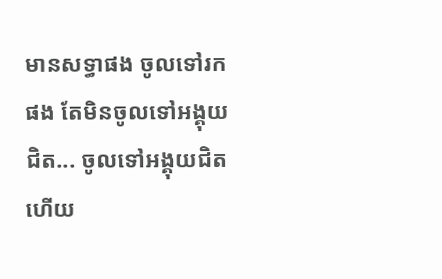មានសទ្ធាផង ចូលទៅរកផង តែមិនចូលទៅអង្គុយជិត... ចូលទៅអង្គុយជិតហើយ